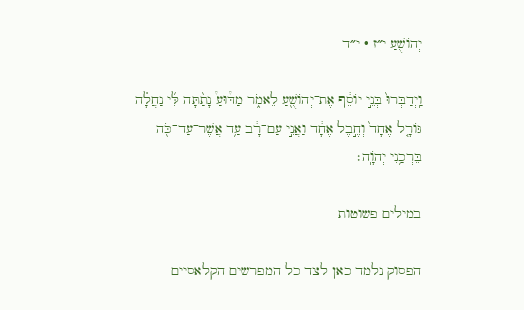יְהוֹשֻׁעַ י״ז · י״ד

וַֽיְדַבְּרוּ֙ בְּנֵ֣י יוֹסֵ֔ף אֶת־יְהוֹשֻׁ֖עַ לֵאמֹ֑ר מַדּ֩וּעַ֩ נָתַ֨תָּה לִּ֜י נַחֲלָ֗ה גּוֹרָ֤ל אֶחָד֙ וְחֶ֣בֶל אֶחָ֔ד וַאֲנִ֣י עַם־רָ֔ב עַ֥ד אֲשֶׁר־עַד־כֹּ֖ה בֵּרְכַ֥נִי יְהֹוָֽה׃

במילים פשוטות

הפסוק נלמד כאן לצד כל המפרשים הקלאסיים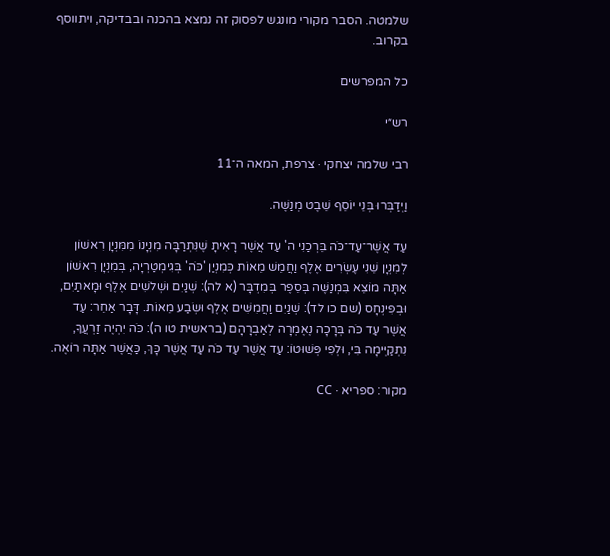שלמטה. הסבר מקורי מונגש לפסוק זה נמצא בהכנה ובבדיקה, ויתווסף בקרוב.

כל המפרשים

רש״י

רבי שלמה יצחקי · צרפת, המאה ה־11

וַיְדַבְּרוּ בְּנֵי יוֹסֵף שֵׁבֶט מְנַשֶּׁה.

עַד אֲשֶׁר־עַד־כֹּה בֵּרְכַנִי ה' עַד אֲשֶׁר רָאִיתָ שֶׁנִּתְרַבָּה מִנְיָנוֹ מִמִּנְיָן רִאשׁוֹן לְמִנְיָן שֵׁנִי עֶשְׂרִים אֶלֶף וַחֲמֵשׁ מֵאוֹת כְּמִנְיַן 'כֹּה' בְּגִימְטַרְיָה, בְּמִנְיָן רִאשׁוֹן אַתָּה מוֹצֵא בִּמְנַשֶּׁה בְּסֵפֶר בְּמִדְבָּר (א לה): שְׁנַיִם וּשְׁלשִׁים אֶלֶף וּמָאתַיִם, וּבְפִינְחָס (שם כו לד): שְׁנַיִם וַחֲמִשִּׁים אֶלֶף וּשְׂבַע מֵאוֹת. דָּבָר אַחֵר: עַד אֲשֶׁר עַד כֹּה בְּרָכָה נֶאֶמְרָה לְאַבְרָהָם (בראשית טו ה): כֹּה יִהְיֶה זַרְעֲךָ, נִתְקַיְּימָה בִּי, וּלְפִי פְּשׁוּטוֹ: עַד אֲשֶׁר עַד כֹּה עַד אֲשֶׁר כָּךְ, כַּאֲשֶׁר אַתָּה רוֹאֶה.

מקור: ספריא · CC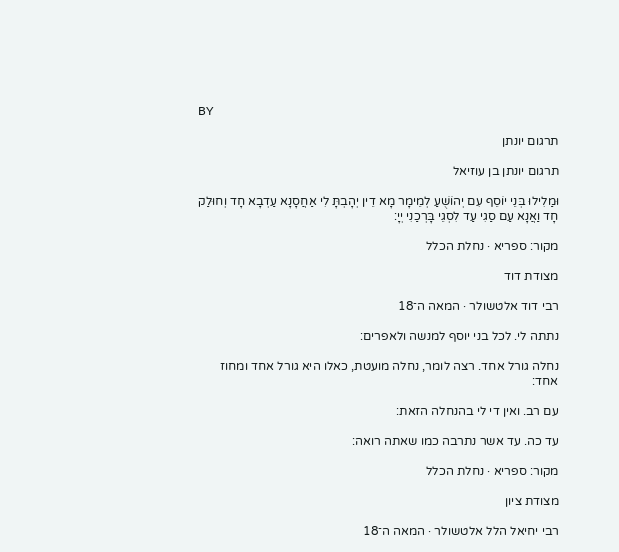BY

תרגום יונתן

תרגום יונתן בן עוזיאל

וּמַלִילוּ בְּנֵי יוֹסֵף עִם יְהוֹשֻׁעַ לְמֵימָר מָא דֵין יְהָבְתָּ לִי אַחֲסָנָא עַדְבָא חָד וְחוּלַק חָד וַאֲנָא עַם סַגִי עַד לִסְגֵי בָּרְכַנִי יְיָ:

מקור: ספריא · נחלת הכלל

מצודת דוד

רבי דוד אלטשולר · המאה ה־18

נתתה לי. לכל בני יוסף למנשה ולאפרים:

נחלה גורל אחד. רצה לומר, נחלה מועטת, כאלו היא גורל אחד ומחוז אחד:

עם רב. ואין די לי בהנחלה הזאת:

עד כה. עד אשר נתרבה כמו שאתה רואה:

מקור: ספריא · נחלת הכלל

מצודת ציון

רבי יחיאל הלל אלטשולר · המאה ה־18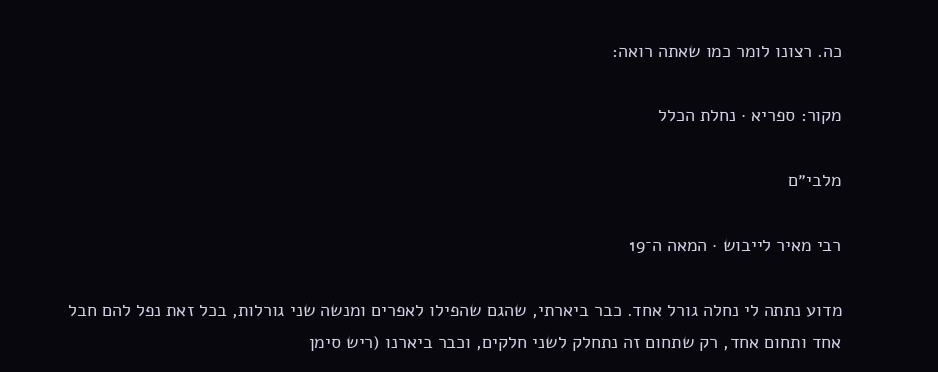כה. רצונו לומר כמו שאתה רואה:

מקור: ספריא · נחלת הכלל

מלבי״ם

רבי מאיר לייבוש · המאה ה־19

מדוע נתתה לי נחלה גורל אחד. כבר ביארתי, שהגם שהפילו לאפרים ומנשה שני גורלות, בכל זאת נפל להם חבל אחד ותחום אחד, רק שתחום זה נתחלק לשני חלקים, וכבר ביארנו (ריש סימן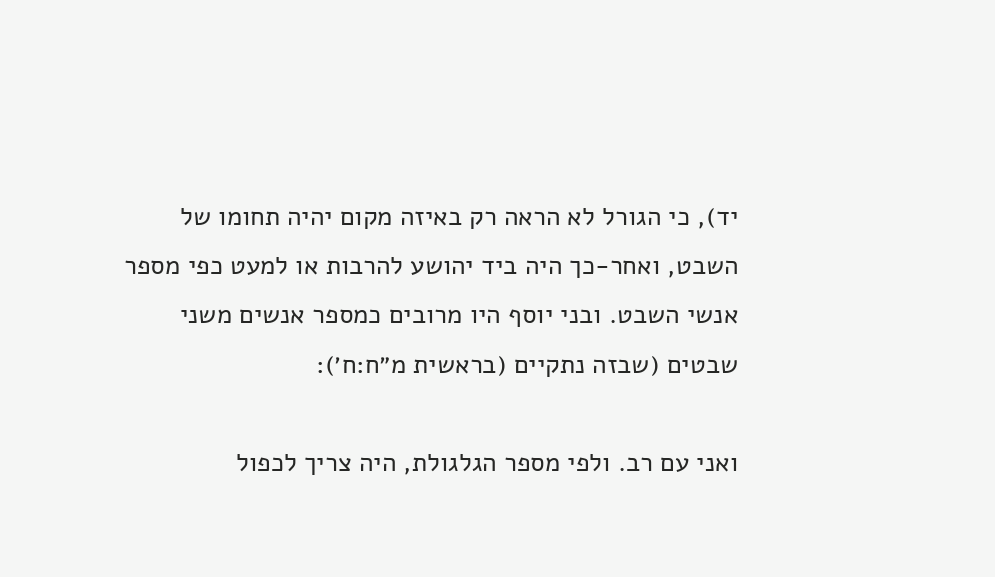יד), כי הגורל לא הראה רק באיזה מקום יהיה תחומו של השבט, ואחר-כך היה ביד יהושע להרבות או למעט כפי מספר אנשי השבט. ובני יוסף היו מרובים כמספר אנשים משני שבטים (שבזה נתקיים (בראשית מ״ח:ח׳):

ואני עם רב. ולפי מספר הגלגולת, היה צריך לכפול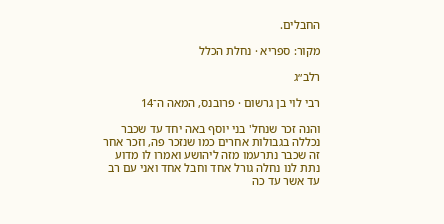החבלים.

מקור: ספריא · נחלת הכלל

רלב״ג

רבי לוי בן גרשום · פרובנס, המאה ה־14

והנה זכר שנחל' בני יוסף באה יחד עד שכבר נכללה בגבולות אחרים כמו שנזכר פה, וזכר אחר זה שכבר נתרעמו מזה ליהושע ואמרו לו מדוע נתת לנו נחלה גורל אחד וחבל אחד ואני עם רב עד אשר עד כה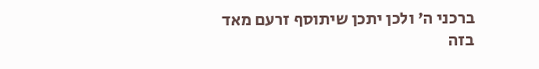ברכני ה' ולכן יתכן שיתוסף זרעם מאד בזה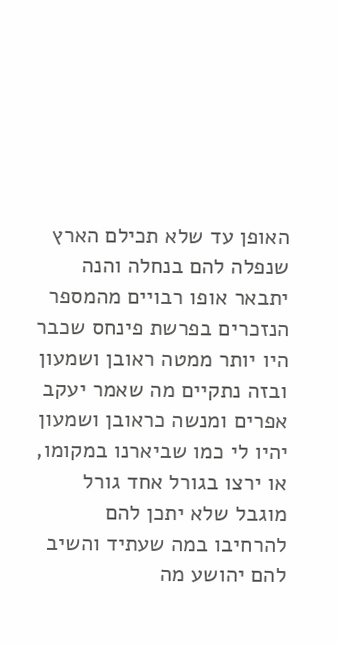האופן עד שלא תכילם הארץ שנפלה להם בנחלה והנה יתבאר אופו רבויים מהמספר הנזכרים בפרשת פינחס שכבר היו יותר ממטה ראובן ושמעון ובזה נתקיים מה שאמר יעקב אפרים ומנשה כראובן ושמעון יהיו לי כמו שביארנו במקומו, או ירצו בגורל אחד גורל מוגבל שלא יתכן להם להרחיבו במה שעתיד והשיב להם יהושע מה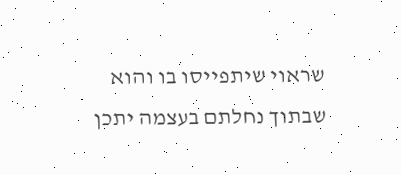שראוי שיתפייסו בו והוא שבתוך נחלתם בעצמה יתכן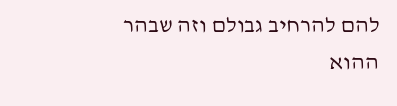להם להרחיב גבולם וזה שבהר ההוא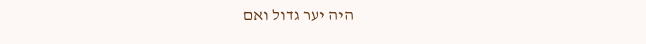היה יער גדול ואם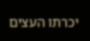יכרתו העצים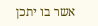אשר בו יתכן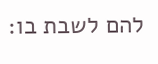להם לשבת בו: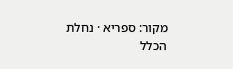מקור: ספריא · נחלת הכלל